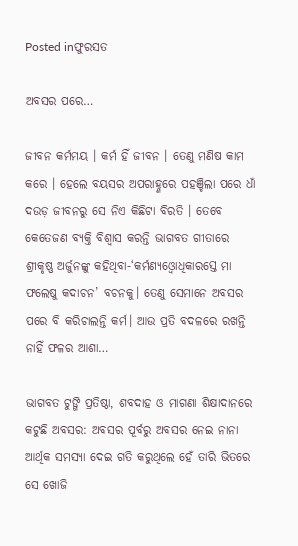Posted inଫୁରସତ

ଅବସର ପରେ…

ଜୀବନ କର୍ମମୟ । କର୍ମ ହିଁ ଜୀବନ । ତେଣୁ ମଣିଷ କାମ କରେ । ହେଲେ ବୟସର ଅପରାହ୍ଣରେ ପହଞ୍ଚିଲା ପରେ ଧାଁ ଦଉଡ଼ ଜୀବନରୁ ସେ ନିଏ କିଛିଟା ବିରତି । ତେବେ କେତେଜଣ ବ୍ୟକ୍ତି ବିଶ୍ୱାସ କରନ୍ତି ଭାଗବତ ଗୀତାରେ ଶ୍ରୀକୃଷ୍ଣ ଅର୍ଜୁନଙ୍କୁ କହିଥିବା-‘କର୍ମଣ୍ୟଓ୍ବୋଧିକାରସ୍ତେ ମା ଫଲେଷୁ କଦାଚନ’ ବଚନକୁ। ତେଣୁ ସେମାନେ ଅବସର ପରେ ବି କରିଚାଲନ୍ତି କର୍ମ। ଆଉ ପ୍ରତି ବଦଳରେ ରଖନ୍ତି ନାହିଁ ଫଳର ଆଶା…

ଭାଗବତ ଟୁଙ୍ଗି ପ୍ରତିଷ୍ଠା, ଶବଦାହ ଓ ମାଗଣା ଶିକ୍ଷାଦାନରେ କଟୁଛି ଅବସର: ଅବସର ପୂର୍ବରୁ ଅବସର ନେଇ ନାନା ଆର୍ଥିକ ସମସ୍ୟା ଦେଇ ଗତି କରୁଥିଲେ ହେଁ ତାରି ଭିତରେ ସେ ଖୋଜି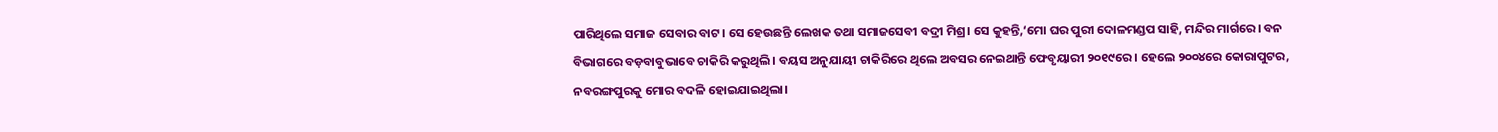ପାରିଥିଲେ ସମାଜ ସେବାର ବାଟ। ସେ ହେଉଛନ୍ତି ଲେଖକ ତଥା ସମାଜସେବୀ ବଦ୍ରୀ ମିଶ୍ର। ସେ କୁହନ୍ତି,‘ମୋ ଘର ପୁରୀ ଦୋଳମଣ୍ଡପ ସାହି, ମନ୍ଦିର ମାର୍ଗରେ। ବନ ବିଭାଗରେ ବଡ଼ବାବୁଭାବେ ଚାକିରି କରୁଥିଲି। ବୟସ ଅନୁଯାୟୀ ଚାକିରିରେ ଥିଲେ ଅବସର ନେଇଥାନ୍ତି ଫେବୃୟାରୀ ୨୦୧୯ରେ। ହେଲେ ୨୦୦୪ରେ କୋରାପୁଟର, ନବରଙ୍ଗପୁରକୁ ମୋର ବଦଳି ହୋଇଯାଇଥିଲା।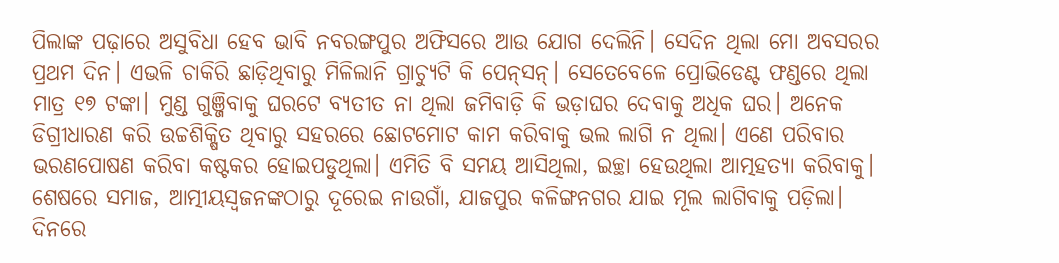ପିଲାଙ୍କ ପଢ଼ାରେ ଅସୁବିଧା ହେବ ଭାବି ନବରଙ୍ଗପୁର ଅଫିସରେ ଆଉ ଯୋଗ ଦେଲିନି। ସେଦିନ ଥିଲା ମୋ ଅବସରର ପ୍ରଥମ ଦିନ। ଏଭଳି ଚାକିରି ଛାଡ଼ିଥିବାରୁ ମିଳିଲାନି ଗ୍ରାଚ୍ୟୁଟି କି ପେନ୍‌ସନ୍‌। ସେତେବେଳେ ପ୍ରୋଭିଡେଣ୍ଟ ଫଣ୍ଡରେ ଥିଲା ମାତ୍ର ୧୭ ଟଙ୍କା। ମୁଣ୍ଡ ଗୁଞ୍ଜିବାକୁ ଘରଟେ ବ୍ୟତୀତ ନା ଥିଲା ଜମିବାଡ଼ି କି ଭଡ଼ାଘର ଦେବାକୁ ଅଧିକ ଘର। ଅନେକ ଡିଗ୍ରୀଧାରଣ କରି ଉଚ୍ଚଶିକ୍ଷିତ ଥିବାରୁ ସହରରେ ଛୋଟମୋଟ କାମ କରିବାକୁ ଭଲ ଲାଗି ନ ଥିଲା। ଏଣେ ପରିବାର ଭରଣପୋଷଣ କରିବା କଷ୍ଟକର ହୋଇପଡୁଥିଲା। ଏମିତି ବି ସମୟ ଆସିଥିଲା, ଇଚ୍ଛା ହେଉଥିଲା ଆତ୍ମହତ୍ୟା କରିବାକୁ। ଶେଷରେ ସମାଜ, ଆତ୍ମୀୟସ୍ବଜନଙ୍କଠାରୁ ଦୂରେଇ ନାଉଗାଁ, ଯାଜପୁର କଳିଙ୍ଗନଗର ଯାଇ ମୂଲ ଲାଗିବାକୁ ପଡ଼ିଲା। ଦିନରେ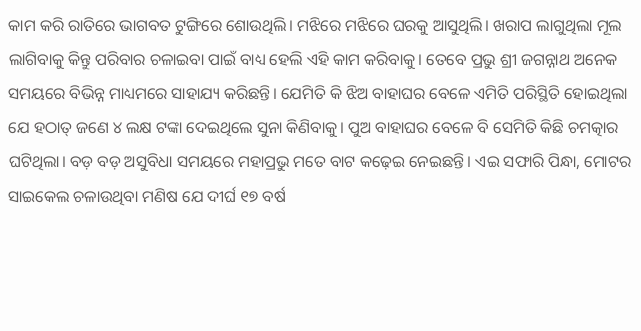କାମ କରି ରାତିରେ ଭାଗବତ ଟୁଙ୍ଗିରେ ଶୋଉଥିଲି। ମଝିରେ ମଝିରେ ଘରକୁ ଆସୁଥିଲି। ଖରାପ ଲାଗୁଥିଲା ମୂଲ ଲାଗିବାକୁ କିନ୍ତୁ ପରିବାର ଚଳାଇବା ପାଇଁ ବାଧ୍ୟ ହେଲି ଏହି କାମ କରିବାକୁ। ତେବେ ପ୍ରଭୁ ଶ୍ରୀ ଜଗନ୍ନାଥ ଅନେକ ସମୟରେ ବିଭିନ୍ନ ମାଧ୍ୟମରେ ସାହାଯ୍ୟ କରିଛନ୍ତି। ଯେମିତି କି ଝିଅ ବାହାଘର ବେଳେ ଏମିତି ପରିସ୍ଥିତି ହୋଇଥିଲା ଯେ ହଠାତ୍‌ ଜଣେ ୪ ଲକ୍ଷ ଟଙ୍କା ଦେଇଥିଲେ ସୁନା କିଣିବାକୁ। ପୁଅ ବାହାଘର ବେଳେ ବି ସେମିତି କିଛି ଚମତ୍କାର ଘଟିଥିଲା। ବଡ଼ ବଡ଼ ଅସୁବିଧା ସମୟରେ ମହାପ୍ରଭୁ ମତେ ବାଟ କଢ଼େଇ ନେଇଛନ୍ତି। ଏଇ ସଫାରି ପିନ୍ଧା, ମୋଟର ସାଇକେଲ ଚଳାଉଥିବା ମଣିଷ ଯେ ଦୀର୍ଘ ୧୭ ବର୍ଷ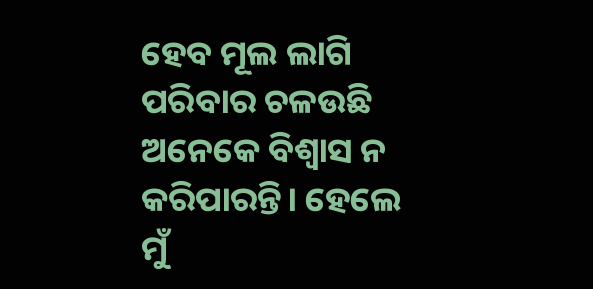ହେବ ମୂଲ ଲାଗି ପରିବାର ଚଳଉଛି ଅନେକେ ବିଶ୍ୱାସ ନ କରିପାରନ୍ତି। ହେଲେ ମୁଁ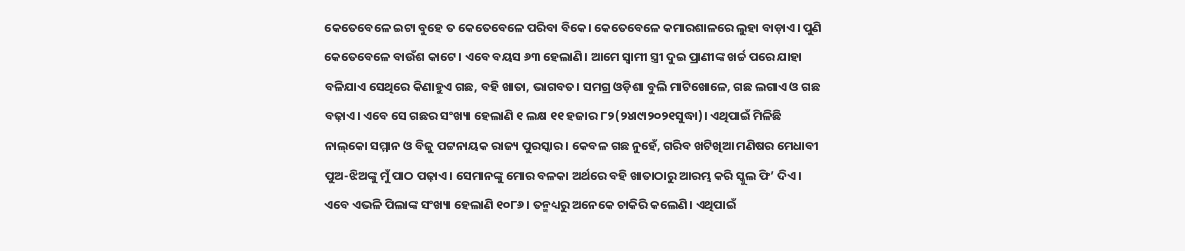କେତେବେଳେ ଇଟା ବୁହେ ତ କେତେବେଳେ ପରିବା ବିକେ। କେତେବେଳେ କମାରଶାଳରେ ଲୁହା ବାଡ଼ାଏ। ପୁଣି କେତେବେଳେ ବାଉଁଶ କାଟେ। ଏବେ ବୟସ ୬୩ ହେଲାଣି। ଆମେ ସ୍ବାମୀ ସ୍ତ୍ରୀ ଦୁଇ ପ୍ରାଣୀଙ୍କ ଖର୍ଚ୍ଚ ପରେ ଯାହା ବଳିଯାଏ ସେଥିରେ କିଣାହୁଏ ଗଛ, ବହି ଖାତା, ଭାଗବତ। ସମଗ୍ର ଓଡ଼ିଶା ବୁଲି ମାଟିଖୋଳେ, ଗଛ ଲଗାଏ ଓ ଗଛ ବଢ଼ାଏ। ଏବେ ସେ ଗଛର ସଂଖ୍ୟା ହେଲାଣି ୧ ଲକ୍ଷ ୧୧ ହଜାର ୮୨(୨୪ା୯ା୨୦୨୧ସୁଦ୍ଧା)। ଏଥିପାଇଁ ମିଳିଛି ନାଲ୍‌କୋ ସମ୍ମାନ ଓ ବିଜୁ ପଟ୍ଟନାୟକ ରାଜ୍ୟ ପୁରସ୍କାର। କେବଳ ଗଛ ନୁହେଁ, ଗରିବ ଖଟିଖିଆ ମଣିଷର ମେଧାବୀ ପୁଅ-ଝିଅଙ୍କୁ ମୁଁ ପାଠ ପଢ଼ାଏ। ସେମାନଙ୍କୁ ମୋର ବଳକା ଅର୍ଥରେ ବହି ଖାତାଠାରୁ ଆରମ୍ଭ କରି ସ୍କୁଲ ଫି’ ଦିଏ। ଏବେ ଏଭଳି ପିଲାଙ୍କ ସଂଖ୍ୟା ହେଲାଣି ୧୦୮୬। ତନ୍ମଧ୍ୟରୁ ଅନେକେ ଚାକିରି କଲେଣି। ଏଥିପାଇଁ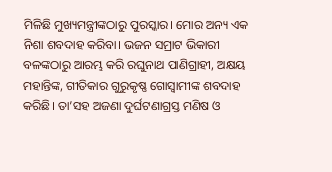ମିଳିଛି ମୁଖ୍ୟମନ୍ତ୍ରୀଙ୍କଠାରୁ ପୁରସ୍କାର। ମୋର ଅନ୍ୟ ଏକ ନିଶା ଶବଦାହ କରିବା। ଭଜନ ସମ୍ରାଟ ଭିକାରୀ ବଳଙ୍କଠାରୁ ଆରମ୍ଭ କରି ରଘୁନାଥ ପାଣିଗ୍ରାହୀ, ଅକ୍ଷୟ ମହାନ୍ତିଙ୍କ, ଗୀତିକାର ଗୁରୁକୃଷ୍ଣ ଗୋସ୍ବାମୀଙ୍କ ଶବଦାହ କରିଛି। ତା’ସହ ଅଜଣା ଦୁର୍ଘଟଣାଗ୍ରସ୍ତ ମଣିଷ ଓ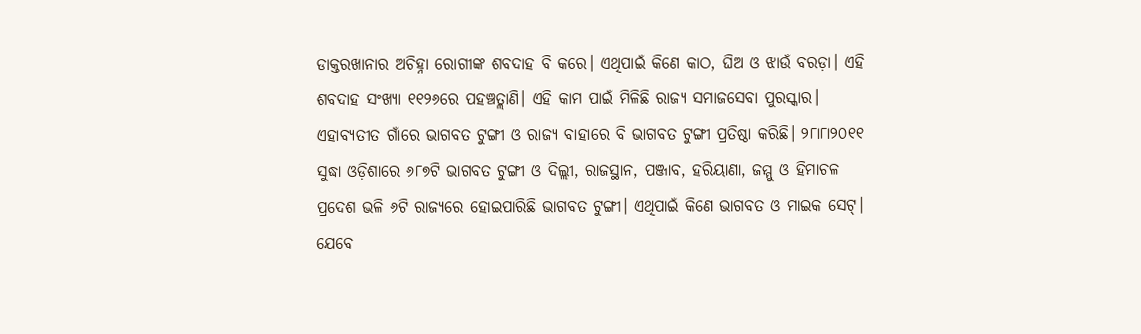ଡାକ୍ତରଖାନାର ଅଚିହ୍ନା ରୋଗୀଙ୍କ ଶବଦାହ ବି କରେ। ଏଥିପାଇଁ କିଣେ କାଠ, ଘିଅ ଓ ଝାଉଁ ବରଡ଼ା। ଏହି ଶବଦାହ ସଂଖ୍ୟା ୧୧୨୬ରେ ପହଞ୍ଚତ୍ଲାଣି। ଏହି କାମ ପାଇଁ ମିଳିଛି ରାଜ୍ୟ ସମାଜସେବା ପୁରସ୍କାର। ଏହାବ୍ୟତୀତ ଗାଁରେ ଭାଗବତ ଟୁଙ୍ଗୀ ଓ ରାଜ୍ୟ ବାହାରେ ବି ଭାଗବତ ଟୁଙ୍ଗୀ ପ୍ରତିଷ୍ଠା କରିଛି। ୨୮ା୮ା୨୦୧୧ ସୁଦ୍ଧା ଓଡ଼ିଶାରେ ୬୮୭ଟି ଭାଗବତ ଟୁଙ୍ଗୀ ଓ ଦିଲ୍ଲୀ, ରାଜସ୍ଥାନ, ପଞ୍ଜାବ, ହରିୟାଣା, ଜମ୍ମୁ ଓ ହିମାଚଳ ପ୍ରଦେଶ ଭଳି ୬ଟି ରାଜ୍ୟରେ ହୋଇପାରିଛି ଭାଗବତ ଟୁଙ୍ଗୀ। ଏଥିପାଇଁ କିଣେ ଭାଗବତ ଓ ମାଇକ ସେଟ୍‌। ଯେବେ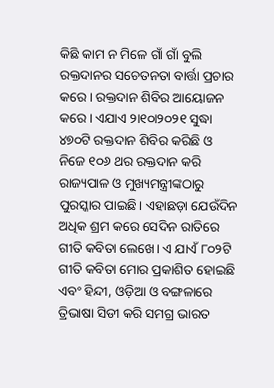କିଛି କାମ ନ ମିଳେ ଗାଁ ଗାଁ ବୁଲି ରକ୍ତଦାନର ସଚେତନତା ବାର୍ତ୍ତା ପ୍ରଚାର କରେ। ରକ୍ତଦାନ ଶିବିର ଆୟୋଜନ କରେ। ଏଯାଏ ୨ା୧୦ା୨୦୨୧ ସୁଦ୍ଧା ୪୭୦ଟି ରକ୍ତଦାନ ଶିବିର କରିଛି ଓ ନିଜେ ୧୦୬ ଥର ରକ୍ତଦାନ କରି ରାଜ୍ୟପାଳ ଓ ମୁଖ୍ୟମନ୍ତ୍ରୀଙ୍କଠାରୁ ପୁରସ୍କାର ପାଇଛି। ଏହାଛଡ଼ା ଯେଉଁଦିନ ଅଧିକ ଶ୍ରମ କରେ ସେଦିନ ରାତିରେ ଗୀତି କବିତା ଲେଖେ। ଏ ଯାଏଁ ୮୦୨ଟି ଗୀତି କବିତା ମୋର ପ୍ରକାଶିତ ହୋଇଛି ଏବଂ ହିନ୍ଦୀ, ଓଡ଼ିଆ ଓ ବଙ୍ଗଳାରେ ତ୍ରିଭାଷା ସିଡୀ କରି ସମଗ୍ର ଭାରତ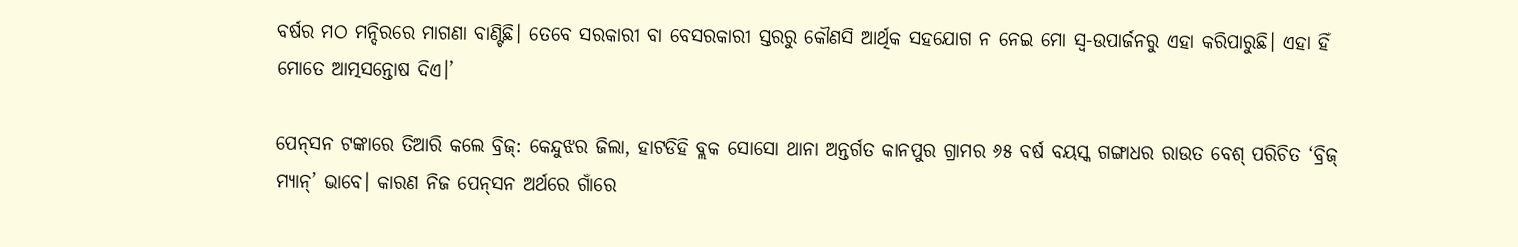ବର୍ଷର ମଠ ମନ୍ଦିରରେ ମାଗଣା ବାଣ୍ଟିଛି। ତେବେ ସରକାରୀ ବା ବେସରକାରୀ ସ୍ତରରୁ କୌଣସି ଆର୍ଥିକ ସହଯୋଗ ନ ନେଇ ମୋ ସ୍ବ-ଉପାର୍ଜନରୁ ଏହା କରିପାରୁଛି। ଏହା ହିଁ ମୋତେ ଆତ୍ମସନ୍ତୋଷ ଦିଏ।’

ପେନ୍‌ସନ ଟଙ୍କାରେ ତିଆରି କଲେ ବ୍ରିଜ୍‌: କେନ୍ଦୁଝର ଜିଲା, ହାଟଡିହି ବ୍ଲକ ସୋସୋ ଥାନା ଅନ୍ତର୍ଗତ କାନପୁର ଗ୍ରାମର ୬୫ ବର୍ଷ ବୟସ୍କ ଗଙ୍ଗାଧର ରାଉତ ବେଶ୍‌ ପରିଚିତ ‘ବ୍ରିଜ୍‌ ମ୍ୟାନ୍‌’ ଭାବେ। କାରଣ ନିଜ ପେନ୍‌ସନ ଅର୍ଥରେ ଗାଁରେ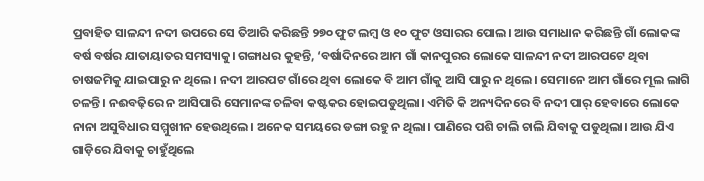ପ୍ରବାହିତ ସାଳନ୍ଦୀ ନଦୀ ଉପରେ ସେ ତିଆରି କରିଛନ୍ତି ୨୭୦ ଫୁଟ ଲମ୍ବ ଓ ୧୦ ଫୁଟ ଓସାରର ପୋଲ। ଆଉ ସମାଧାନ କରିଛନ୍ତି ଗାଁ ଲୋକଙ୍କ ବର୍ଷ ବର୍ଷର ଯାତାୟାତର ସମସ୍ୟାକୁ। ଗଙ୍ଗାଧର କୁହନ୍ତି, ‘ବର୍ଷାଦିନରେ ଆମ ଗାଁ କାନପୁରର ଲୋକେ ସାଳନ୍ଦୀ ନଦୀ ଆରପଟେ ଥିବା ଚାଷଜମିକୁ ଯାଇପାରୁ ନ ଥିଲେ। ନଦୀ ଆରପଟ ଗାଁରେ ଥିବା ଲୋକେ ବି ଆମ ଗାଁକୁ ଆସି ପାରୁ ନ ଥିଲେ। ସେମାନେ ଆମ ଗାଁରେ ମୂଲ ଲାଗି ଚଳନ୍ତି। ନଈବଢ଼ିରେ ନ ଆସିପାରି ସେମାନଙ୍କ ଚଳିବା କଷ୍ଟକର ହୋଇପଡୁଥିଲା। ଏମିତି କି ଅନ୍ୟଦିନରେ ବି ନଦୀ ପାର୍‌ ହେବାରେ ଲୋକେ ନାନା ଅସୁବିଧାର ସମ୍ମୁଖୀନ ହେଉଥିଲେ। ଅନେକ ସମୟରେ ଡଙ୍ଗା ରହୁ ନ ଥିଲା। ପାଣିରେ ପଶି ଚାଲି ଚାଲି ଯିବାକୁ ପଡୁଥିଲା। ଆଉ ଯିଏ ଗାଡ଼ିରେ ଯିବାକୁ ଚାହୁଁଥିଲେ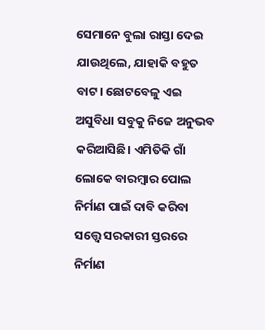ସେମାନେ ବୁଲା ରାସ୍ତା ଦେଇ ଯାଉଥିଲେ, ଯାହାକି ବହୁତ ବାଟ। ଛୋଟବେଳୁ ଏଇ ଅସୁବିଧା ସବୁକୁ ନିଜେ ଅନୁଭବ କରିଆସିଛି। ଏମିତିକି ଗାଁ ଲୋକେ ବାରମ୍ବାର ପୋଲ ନିର୍ମାଣ ପାଇଁ ଦାବି କରିବା ସତ୍ତ୍ୱେ ସରକାରୀ ସ୍ତରରେ ନିର୍ମାଣ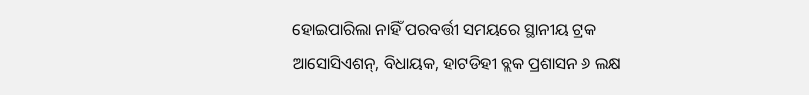ହୋଇପାରିଲା ନାହିଁ ପରବର୍ତ୍ତୀ ସମୟରେ ସ୍ଥାନୀୟ ଟ୍ରକ ଆସୋସିଏଶନ୍‌, ବିଧାୟକ, ହାଟଡିହୀ ବ୍ଲକ ପ୍ରଶାସନ ୬ ଲକ୍ଷ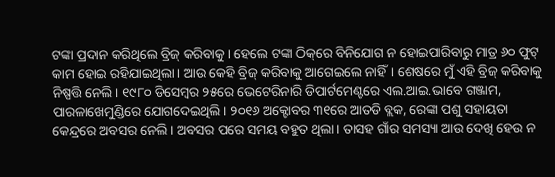ଟଙ୍କା ପ୍ରଦାନ କରିଥିଲେ ବ୍ରିଜ୍‌ କରିବାକୁ। ହେଲେ ଟଙ୍କା ଠିକ୍‌ରେ ବିନିଯୋଗ ନ ହୋଇପାରିବାରୁ ମାତ୍ର ୬୦ ଫୁଟ୍‌ କାମ ହୋଇ ରହିଯାଇଥିଲା। ଆଉ କେହି ବ୍ରିଜ୍‌ କରିବାକୁ ଆଗେଇଲେ ନାହିଁ। ଶେଷରେ ମୁଁ ଏହି ବ୍ରିଜ୍‌ କରିବାକୁ ନିଷ୍ପତ୍ତି ନେଲି। ୧୯୮୦ ଡିସେମ୍ବର ୨୫ରେ ଭେଟେରିନାରି ଡିପାର୍ଟମେଣ୍ଟରେ ଏଲ.ଆଇ.ଭାବେ ଗଞ୍ଜାମ, ପାରଳାଖେମୁଣ୍ଡିରେ ଯୋଗଦେଇଥିଲି। ୨୦୧୬ ଅକ୍ଟୋବର ୩୧ରେ ଆତଡି ବ୍ଲକ, ରେଙ୍କା ପଶୁ ସହାୟତା କେନ୍ଦ୍ରରେ ଅବସର ନେଲି। ଅବସର ପରେ ସମୟ ବହୁତ ଥିଲା। ତାସହ ଗାଁର ସମସ୍ୟା ଆଉ ଦେଖି ହେଉ ନ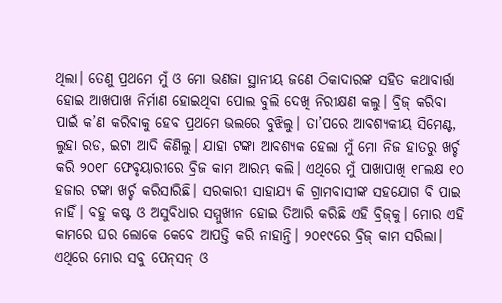ଥିଲା। ତେଣୁ ପ୍ରଥମେ ମୁଁ ଓ ମୋ ଭଣଜା ସ୍ଥାନୀୟ ଜଣେ ଠିକାଦାରଙ୍କ ସହିତ କଥାବାର୍ତ୍ତା ହୋଇ ଆଖପାଖ ନିର୍ମାଣ ହୋଇଥିବା ପୋଲ ବୁଲି ଦେଖି ନିରୀକ୍ଷଣ କଲୁ। ବ୍ରିଜ୍‌ କରିବା ପାଇଁ କ’ଣ କରିବାକୁ ହେବ ପ୍ରଥମେ ଭଲରେ ବୁଝିଲୁ। ତା’ପରେ ଆବଶ୍ୟକୀୟ ସିମେଣ୍ଟ, ଲୁହା ରଡ, ଇଟା ଆଦି କିଣିଲୁ। ଯାହା ଟଙ୍କା ଆବଶ୍ୟକ ହେଲା ମୁଁ ମୋ ନିଜ ହାତରୁ ଖର୍ଚ୍ଚ କରି ୨୦୧୮ ଫେବୃୟାରୀରେ ବ୍ରିଜ କାମ ଆରମ୍ଭ କଲି। ଏଥିରେ ମୁଁ ପାଖାପାଖି ୧୮ଲକ୍ଷ ୧୦ ହଜାର ଟଙ୍କା ଖର୍ଚ୍ଚ କରିସାରିଛି। ସରକାରୀ ସାହାଯ୍ୟ କି ଗ୍ରାମବାସୀଙ୍କ ସହଯୋଗ ବି ପାଇ ନାହିଁ। ବହୁ କଷ୍ଟ ଓ ଅସୁବିଧାର ସମ୍ମୁଖୀନ ହୋଇ ତିଆରି କରିଛି ଏହି ବ୍ରିଜ୍‌କୁ। ମୋର ଏହି କାମରେ ଘର ଲୋକେ କେବେ ଆପତ୍ତି କରି ନାହାନ୍ତି। ୨୦୧୯ରେ ବ୍ରିଜ୍‌ କାମ ସରିଲା। ଏଥିରେ ମୋର ସବୁ ପେନ୍‌ସନ୍‌ ଓ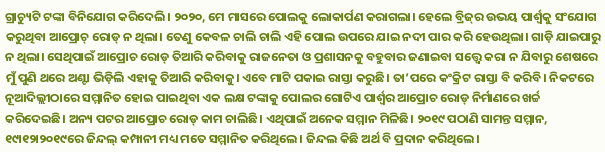ଗ୍ରାଚ୍ୟୁଟି ଟଙ୍କା ବିନିଯୋଗ କରିଦେଲି। ୨୦୨୦, ମେ ମାସରେ ପୋଲକୁ ଲୋକାର୍ପଣ କରାଗଲା। ହେଲେ ବ୍ରିଜ୍‌ର ଉଭୟ ପାର୍ଶ୍ୱକୁ ସଂଯୋଗ କରୁଥିବା ଆପ୍ରୋଚ୍‌ ରୋଡ୍‌ ନ ଥିଲା। ତେଣୁ କେବଳ ଚାଲି ଚାଲି ଏହି ପୋଲ ଉପରେ ଯାଇ ନଦୀ ପାର କରି ହେଉଥିଲା। ଗାଡ଼ି ଯାଇପାରୁ ନ ଥିଲା। ସେଥିପାଇଁ ଆପ୍ରୋଚ ରୋଡ୍‌ ତିଆରି କରିବାକୁ ରାଜନେତା ଓ ପ୍ରଶାସନକୁ ବହୁବାର ଜଣାଇବା ସତ୍ତ୍ୱେ କରା ନ ଯିବାରୁ ଶେଷରେ ମୁଁ ପୁଣି ଥରେ ଅଣ୍ଟା ଭିଡ଼ିଲି ଏହାକୁ ତିଆରି କରିବାକୁ। ଏବେ ମାଟି ପକାଇ ରାସ୍ତା କରୁଛି। ତା’ପରେ କଂକ୍ରିଟ ରାସ୍ତା ବି କରିବି। ନିକଟରେ ନୂଆଦିଲ୍ଲୀଠାରେ ସମ୍ମାନିତ ହୋଇ ପାଇଥିବା ଏକ ଲକ୍ଷ ଟଙ୍କାକୁ ପୋଲର ଗୋଟିଏ ପାର୍ଶ୍ୱର ଆପ୍ରୋଚ ରୋଡ୍‌ ନିର୍ମାଣରେ ଖର୍ଚ୍ଚ କରିଦେଇଛି। ଅନ୍ୟ ପଟର ଆପ୍ରୋଚ ରୋଡ୍‌ କାମ ଚାଲିଛି। ଏଥିପାଇଁ ଅନେକ ସମ୍ମାନ ମିଳିଛି। ୨୦୧୯ ପଠାଣି ସାମନ୍ତ ସମ୍ମାନ, ୧୯ା୧୨ା୨୦୧୯ରେ ଜିନ୍ଦଲ୍‌ କମ୍ପାନୀ ମଧ୍ୟ ମତେ ସମ୍ମାନିତ କରିଥିଲେ। ଜିନ୍ଦଲ କିଛି ଅର୍ଥ ବି ପ୍ରଦାନ କରିଥିଲେ।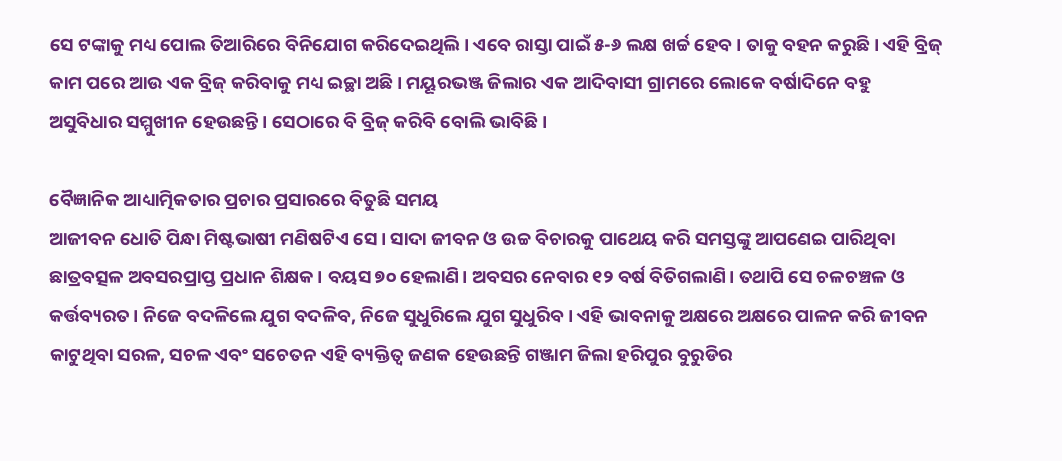ସେ ଟଙ୍କାକୁ ମଧ୍ୟ ପୋଲ ତିଆରିରେ ବିନିଯୋଗ କରିଦେଇଥିଲି। ଏବେ ରାସ୍ତା ପାଇଁ ୫-୬ ଲକ୍ଷ ଖର୍ଚ୍ଚ ହେବ। ତାକୁ ବହନ କରୁଛି। ଏହି ବ୍ରିଜ୍‌ କାମ ପରେ ଆଉ ଏକ ବ୍ରିଜ୍‌ କରିବାକୁ ମଧ୍ୟ ଇଚ୍ଛା ଅଛି। ମୟୂରଭଞ୍ଜ ଜିଲାର ଏକ ଆଦିବାସୀ ଗ୍ରାମରେ ଲୋକେ ବର୍ଷାଦିନେ ବହୁ ଅସୁବିଧାର ସମ୍ମୁଖୀନ ହେଉଛନ୍ତି। ସେଠାରେ ବି ବ୍ରିଜ୍‌ କରିବି ବୋଲି ଭାବିଛି।

ବୈଜ୍ଞାନିକ ଆଧ୍ୟାତ୍ମିକତାର ପ୍ରଚାର ପ୍ରସାରରେ ବିତୁଛି ସମୟ
ଆଜୀବନ ଧୋତି ପିନ୍ଧା ମିଷ୍ଟଭାଷୀ ମଣିଷଟିଏ ସେ। ସାଦା ଜୀବନ ଓ ଉଚ୍ଚ ବିଚାରକୁ ପାଥେୟ କରି ସମସ୍ତଙ୍କୁ ଆପଣେଇ ପାରିଥିବା ଛାତ୍ରବତ୍ସଳ ଅବସରପ୍ରାପ୍ତ ପ୍ରଧାନ ଶିକ୍ଷକ। ବୟସ ୭୦ ହେଲାଣି। ଅବସର ନେବାର ୧୨ ବର୍ଷ ବିତିଗଲାଣି। ତଥାପି ସେ ଚଳଚଞ୍ଚଳ ଓ କର୍ତ୍ତବ୍ୟରତ। ନିଜେ ବଦଳିଲେ ଯୁଗ ବଦଳିବ, ନିଜେ ସୁଧୁରିଲେ ଯୁଗ ସୁଧୁରିବ। ଏହି ଭାବନାକୁ ଅକ୍ଷରେ ଅକ୍ଷରେ ପାଳନ କରି ଜୀବନ କାଟୁଥିବା ସରଳ, ସଚଳ ଏବଂ ସଚେତନ ଏହି ବ୍ୟକ୍ତିତ୍ୱ ଜଣକ ହେଉଛନ୍ତି ଗଞ୍ଜାମ ଜିଲା ହରିପୁର ବୁରୁଡିର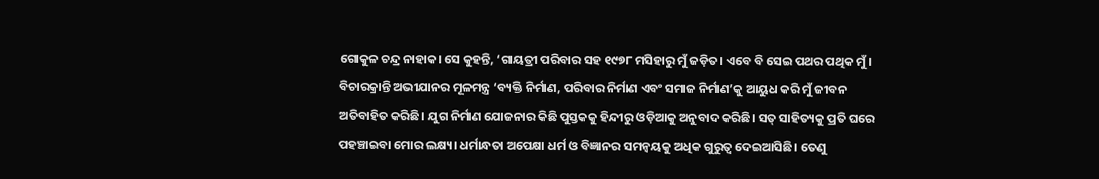ଗୋକୁଳ ଚନ୍ଦ୍ର ନାହାକ। ସେ କୁହନ୍ତି, ‘ଗାୟତ୍ରୀ ପରିବାର ସହ ୧୯୭୮ ମସିହାରୁ ମୁଁ ଜଡ଼ିତ। ଏବେ ବି ସେଇ ପଥର ପଥିକ ମୁଁ। ବିଚାରକ୍ରାନ୍ତି ଅଭୀଯାନର ମୂଳମନ୍ତ୍ର ‘ବ୍ୟକ୍ତି ନିର୍ମାଣ, ପରିବାର ନିର୍ମାଣ ଏବଂ ସମାଜ ନିର୍ମାଣ’କୁ ଆୟୁଧ କରି ମୁଁ ଜୀବନ ଅତିବାହିତ କରିଛି। ଯୁଗ ନିର୍ମାଣ ଯୋଜନାର କିଛି ପୁସ୍ତକକୁ ହିନ୍ଦୀରୁ ଓଡ଼ିଆକୁ ଅନୁବାଦ କରିଛି। ସତ୍‌ ସାହିତ୍ୟକୁ ପ୍ରତି ଘରେ ପହଞ୍ଚାଇବା ମୋର ଲକ୍ଷ୍ୟ। ଧର୍ମାନ୍ଧତା ଅପେକ୍ଷା ଧର୍ମ ଓ ବିଜ୍ଞାନର ସମନ୍ବୟକୁ ଅଧିକ ଗୁରୁତ୍ୱ ଦେଇଆସିଛି। ତେଣୁ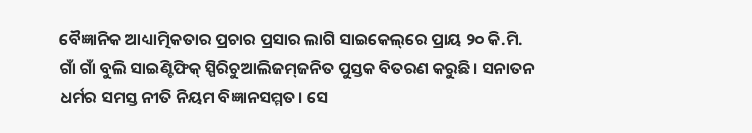ବୈଜ୍ଞାନିକ ଆଧ୍ୟାତ୍ମିକତାର ପ୍ରଚାର ପ୍ରସାର ଲାଗି ସାଇକେଲ୍‌ରେ ପ୍ରାୟ ୨୦ କି.ମି. ଗାଁ ଗାଁ ବୁଲି ସାଇଣ୍ଟିଫିକ୍‌ ସ୍ପିରିଚୁଆଲିଜମ୍‌ଜନିତ ପୁସ୍ତକ ବିତରଣ କରୁଛି। ସନାତନ ଧର୍ମର ସମସ୍ତ ନୀତି ନିୟମ ବିଜ୍ଞାନସମ୍ମତ। ସେ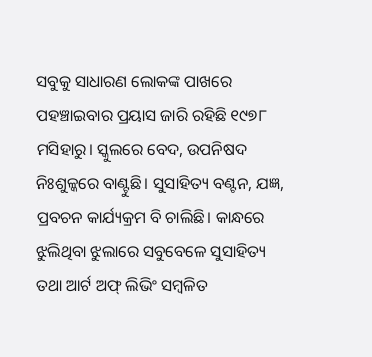ସବୁକୁ ସାଧାରଣ ଲୋକଙ୍କ ପାଖରେ ପହଞ୍ଚାଇବାର ପ୍ରୟାସ ଜାରି ରହିଛି ୧୯୭୮ ମସିହାରୁ। ସ୍କୁଲରେ ବେଦ, ଉପନିଷଦ ନିଃଶୁଳ୍କରେ ବାଣ୍ଟୁଛି। ସୁସାହିତ୍ୟ ବଣ୍ଟନ, ଯଜ୍ଞ, ପ୍ରବଚନ କାର୍ଯ୍ୟକ୍ରମ ବି ଚାଲିଛି। କାନ୍ଧରେ ଝୁଲିଥିବା ଝୁଲାରେ ସବୁବେଳେ ସୁସାହିତ୍ୟ ତଥା ଆର୍ଟ ଅଫ୍‌ ଲିଭିଂ ସମ୍ବଳିତ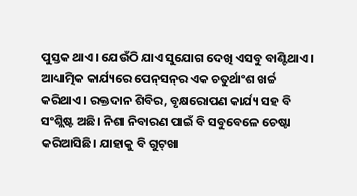ପୁସ୍ତକ ଥାଏ। ଯେଉଁଠି ଯାଏ ସୁଯୋଗ ଦେଖି ଏସବୁ ବାଣ୍ଟିଥାଏ। ଆଧ୍ୟାତ୍ମିକ କାର୍ଯ୍ୟରେ ପେନ୍‌ସନ୍‌ର ଏକ ଚତୁର୍ଥାଂଶ ଖର୍ଚ୍ଚ କରିଥାଏ। ରକ୍ତଦାନ ଶିବିର, ବୃକ୍ଷରୋପଣ କାର୍ଯ୍ୟ ସହ ବି ସଂଶ୍ଲିଷ୍ଟ ଅଛି। ନିଶା ନିବାରଣ ପାଇଁ ବି ସବୁବେଳେ ଚେଷ୍ଟା କରିଆସିଛି। ଯାହାକୁ ବି ଗୁଟ୍‌ଖା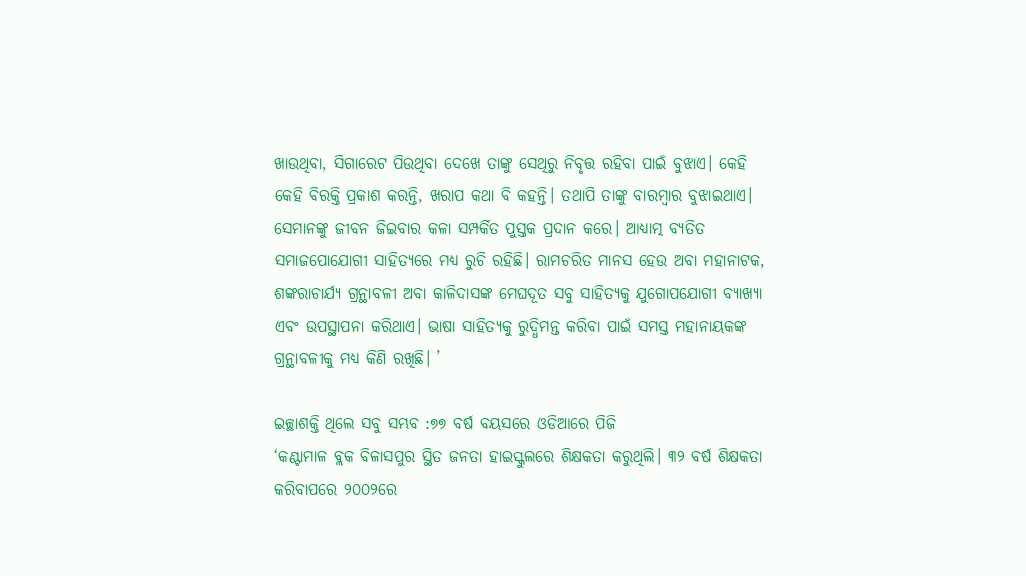ଖାଉଥିବା, ସିଗାରେଟ ପିଉଥିବା ଦେଖେ ତାଙ୍କୁ ସେଥିରୁ ନିବୃତ୍ତ ରହିବା ପାଇଁ ବୁଝାଏ। କେହି କେହି ବିରକ୍ତି ପ୍ରକାଶ କରନ୍ତି, ଖରାପ କଥା ବି କହନ୍ତି। ତଥାପି ତାଙ୍କୁ ବାରମ୍ବାର ବୁଝାଇଥାଏ। ସେମାନଙ୍କୁ ଜୀବନ ଜିଇବାର କଳା ସମ୍ପର୍କିତ ପୁସ୍ତକ ପ୍ରଦାନ କରେ। ଆଧ୍ୟାତ୍ମ ବ୍ୟତିତ ସମାଜପୋଯୋଗୀ ସାହିତ୍ୟରେ ମଧ୍ୟ ରୁଚି ରହିଛି। ରାମଚରିତ ମାନସ ହେଉ ଅବା ମହାନାଟକ, ଶଙ୍କରାଚାର୍ଯ୍ୟ ଗ୍ରନ୍ଥାବଳୀ ଅବା କାଳିଦାସଙ୍କ ମେଘଦୂତ ସବୁ ସାହିତ୍ୟକୁ ଯୁଗୋପଯୋଗୀ ବ୍ୟାଖ୍ୟା ଏବଂ ଉପସ୍ଥାପନା କରିଥାଏ। ଭାଷା ସାହିତ୍ୟକୁ ରୁଦ୍ଧିମନ୍ତ କରିବା ପାଇଁ ସମସ୍ତ ମହାନାୟକଙ୍କ ଗ୍ରନ୍ଥାବଳୀକୁ ମଧ୍ୟ କିଣି ରଖିଛି। ’

ଇଚ୍ଛାଶକ୍ତି ଥିଲେ ସବୁ ସମ୍ଭବ :୭୭ ବର୍ଷ ବୟସରେ ଓଡିଆରେ ପିଜି
‘କଣ୍ଟାମାଳ ବ୍ଲକ ବିଳାସପୁର ସ୍ଥିତ ଜନତା ହାଇସ୍କୁଲରେ ଶିକ୍ଷକତା କରୁଥିଲି। ୩୨ ବର୍ଷ ଶିକ୍ଷକତା କରିବାପରେ ୨୦୦୨ରେ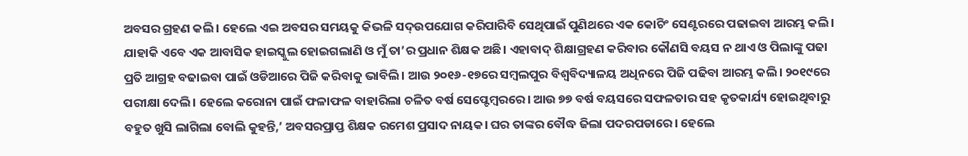ଅବସର ଗ୍ରହଣ କଲି। ହେଲେ ଏଇ ଅବସର ସମୟକୁ କିଭଳି ସଦ୍‌ଉପଯୋଗ କରିପାରିବି ସେଥିପାଇଁ ପୁଣିଥରେ ଏକ କୋଚିଂ ସେଣ୍ଟରରେ ପଢାଇବା ଆରମ୍ଭ କଲି। ଯାହାକି ଏବେ ଏକ ଆବାସିକ ହାଇସ୍କୁଲ ହୋଇଗଲାଣି ଓ ମୁଁ ତା’ର ପ୍ରଧାନ ଶିକ୍ଷକ ଅଛି। ଏହାବାଦ୍‌ ଶିକ୍ଷାଗ୍ରହଣ କରିବାର କୌଣସି ବୟସ ନ ଥାଏ ଓ ପିଲାଙ୍କୁ ପଢା ପ୍ରତି ଆଗ୍ରହ ବଢାଇବା ପାଇଁ ଓଡିଆରେ ପିଜି କରିବାକୁ ଭାବିଲି। ଆଉ ୨୦୧୬-୧୭ରେ ସମ୍ବଲପୁର ବିଶ୍ୱବିଦ୍ୟାଳୟ ଅଧିନରେ ପିଜି ପଢିବା ଆରମ୍ଭ କଲି। ୨୦୧୯ରେ ପରୀକ୍ଷା ଦେଲି। ହେଲେ କରୋନା ପାଇଁ ଫଳାଫଳ ବାହାରିଲା ଚଳିତ ବର୍ଷ ସେପ୍ଟେମ୍ବରରେ। ଆଉ ୭୭ ବର୍ଷ ବୟସରେ ସଫଳତାର ସହ କୃତକାର୍ଯ୍ୟ ହୋଇଥିବାରୁ ବହୁତ ଖୁସି ଲାଗିଲା ବୋଲି କୁହନ୍ତି,’ ଅବସରପ୍ରାପ୍ତ ଶିକ୍ଷକ ରମେଶ ପ୍ରସାଦ ନାୟକ। ଘର ତାଙ୍କର ବୌଦ୍ଧ ଜିଲା ପଦରପଡାରେ। ହେଲେ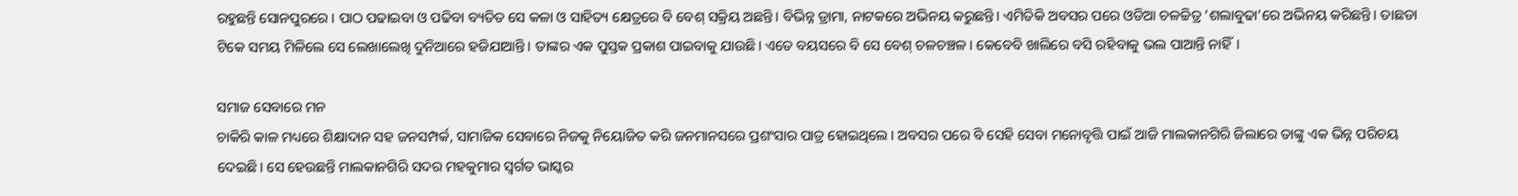ରହୁଛନ୍ତି ସୋନପୁରରେ। ପାଠ ପଢାଇବା ଓ ପଢିବା ବ୍ୟତିତ ସେ କଳା ଓ ସାହିତ୍ୟ କ୍ଷେତ୍ରରେ ବି ବେଶ୍‌ ସକ୍ରିୟ ଅଛନ୍ତି। ବିଭିନ୍ନ ଡ୍ରାମା, ନାଟକରେ ଅଭିନୟ କରୁଛନ୍ତି। ଏମିତିକି ଅବସର ପରେ ଓଡିଆ ଚଳଚ୍ଚିତ୍ର ‘ଶଲାବୁଢା’ରେ ଅଭିନୟ କରିଛନ୍ତି। ତାଛଡା ଟିକେ ସମୟ ମିଳିଲେ ସେ ଲେଖାଲେଖି ଦୁନିଆରେ ହଜିଯାଆନ୍ତି। ତାଙ୍କର ଏକ ପୁସ୍ତକ ପ୍ରକାଶ ପାଇବାକୁ ଯାଉଛି। ଏତେ ବୟସରେ ବି ସେ ବେଶ୍‌ ଚଳଚଞ୍ଚଳ। କେବେବି ଖାଲିରେ ବସି ରହିବାକୁ ଭଲ ପାଆନ୍ତି ନାହିଁ।

ସମାଜ ସେବାରେ ମନ
ଚାକିରି କାଳ ମଧ୍ୟରେ ଶିକ୍ଷାଦାନ ସହ ଜନସମ୍ପର୍କ, ସାମାଜିକ ସେବାରେ ନିଜକୁ ନିୟୋଜିତ କରି ଜନମାନସରେ ପ୍ରଶଂସାର ପାତ୍ର ହୋଇଥିଲେ। ଅବସର ପରେ ବି ସେହି ସେବା ମନୋବୃତ୍ତି ପାଇଁ ଆଜି ମାଲକାନଗିରି ଜିଲାରେ ତାଙ୍କୁ ଏକ ଭିନ୍ନ ପରିଚୟ ଦେଇଛି। ସେ ହେଉଛନ୍ତି ମାଲକାନଗିରି ସଦର ମହକୁମାର ସ୍ବର୍ଗତ ଭାସ୍କର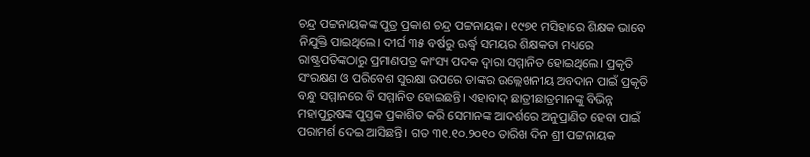ଚନ୍ଦ୍ର ପଟ୍ଟନାୟକଙ୍କ ପୁତ୍ର ପ୍ରକାଶ ଚନ୍ଦ୍ର ପଟ୍ଟନାୟକ। ୧୯୭୧ ମସିହାରେ ଶିକ୍ଷକ ଭାବେ ନିଯୁକ୍ତି ପାଇଥିଲେ। ଦୀର୍ଘ ୩୫ ବର୍ଷରୁ ଊର୍ଦ୍ଧ୍ୱ ସମୟର ଶିକ୍ଷକତା ମଧ୍ୟରେ ରାଷ୍ଟ୍ରପତିଙ୍କଠାରୁ ପ୍ରମାଣପତ୍ର କାଂସ୍ୟ ପଦକ ଦ୍ୱାରା ସମ୍ମାନିତ ହୋଇଥିଲେ। ପ୍ରକୃତି ସଂରକ୍ଷଣ ଓ ପରିବେଶ ସୁରକ୍ଷା ଉପରେ ତାଙ୍କର ଉଲ୍ଲେଖନୀୟ ଅବଦାନ ପାଇଁ ପ୍ରକୃତି ବନ୍ଧୁ ସମ୍ମାନରେ ବି ସମ୍ମାନିତ ହୋଇଛନ୍ତି। ଏହାବାଦ୍‌ ଛାତ୍ରୀଛାତ୍ରମାନଙ୍କୁ ବିଭିନ୍ନ ମହାପୁରୁଷଙ୍କ ପୁସ୍ତକ ପ୍ରକାଶିତ କରି ସେମାନଙ୍କ ଆଦର୍ଶରେ ଅନୁପ୍ରାଣିତ ହେବା ପାଇଁ ପରାମର୍ଶ ଦେଇ ଆସିଛନ୍ତି। ଗତ ୩୧.୧୦.୨୦୧୦ ତାରିଖ ଦିନ ଶ୍ରୀ ପଟ୍ଟନାୟକ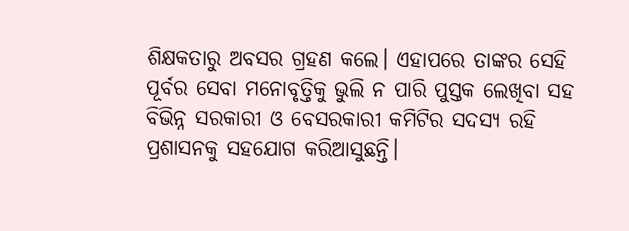ଶିକ୍ଷକତାରୁ ଅବସର ଗ୍ରହଣ କଲେ। ଏହାପରେ ତାଙ୍କର ସେହି ପୂର୍ବର ସେବା ମନୋବୃତ୍ତିକୁ ଭୁଲି ନ ପାରି ପୁସ୍ତକ ଲେଖିବା ସହ ବିଭିନ୍ନ ସରକାରୀ ଓ ବେସରକାରୀ କମିଟିର ସଦସ୍ୟ ରହି ପ୍ରଶାସନକୁ ସହଯୋଗ କରିଆସୁଛନ୍ତି।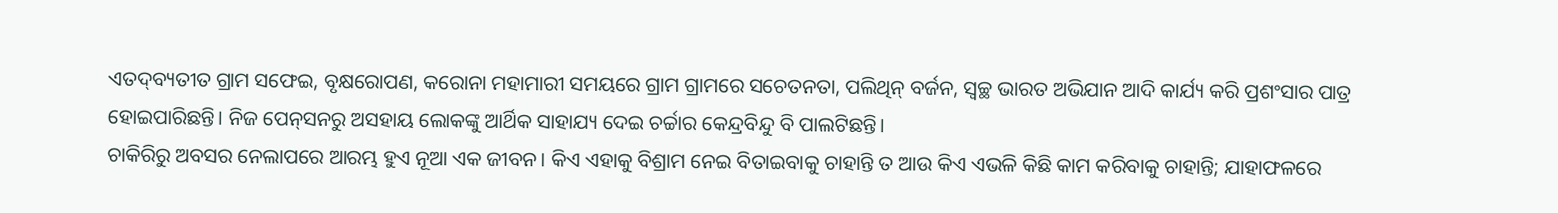ଏତଦ୍‌ବ୍ୟତୀତ ଗ୍ରାମ ସଫେଇ, ବୃକ୍ଷରୋପଣ, କରୋନା ମହାମାରୀ ସମୟରେ ଗ୍ରାମ ଗ୍ରାମରେ ସଚେତନତା, ପଲିଥିନ୍‌ ବର୍ଜନ, ସ୍ବଚ୍ଛ ଭାରତ ଅଭିଯାନ ଆଦି କାର୍ଯ୍ୟ କରି ପ୍ରଶଂସାର ପାତ୍ର ହୋଇପାରିଛନ୍ତି। ନିଜ ପେନ୍‌ସନରୁ ଅସହାୟ ଲୋକଙ୍କୁ ଆର୍ଥିକ ସାହାଯ୍ୟ ଦେଇ ଚର୍ଚ୍ଚାର କେନ୍ଦ୍ରବିନ୍ଦୁ ବି ପାଲଟିଛନ୍ତି।
ଚାକିରିରୁ ଅବସର ନେଲାପରେ ଆରମ୍ଭ ହୁଏ ନୂଆ ଏକ ଜୀବନ। କିଏ ଏହାକୁ ବିଶ୍ରାମ ନେଇ ବିତାଇବାକୁ ଚାହାନ୍ତି ତ ଆଉ କିଏ ଏଭଳି କିଛି କାମ କରିବାକୁ ଚାହାନ୍ତି; ଯାହାଫଳରେ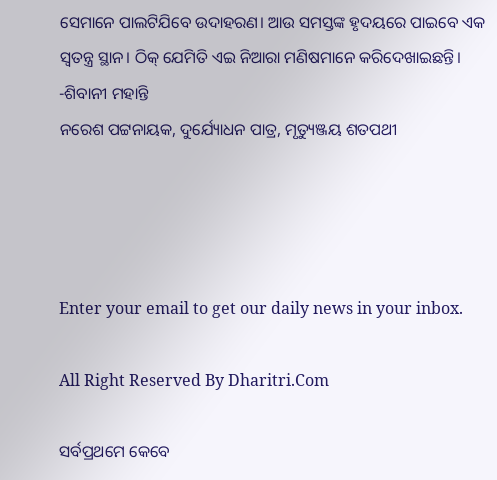ସେମାନେ ପାଲଟିଯିବେ ଉଦାହରଣ। ଆଉ ସମସ୍ତଙ୍କ ହୃଦୟରେ ପାଇବେ ଏକ ସ୍ବତନ୍ତ୍ର ସ୍ଥାନ। ଠିକ୍‌ ଯେମିତି ଏଇ ନିଆରା ମଣିଷମାନେ କରିଦେଖାଇଛନ୍ତି।
-ଶିବାନୀ ମହାନ୍ତି
ନରେଶ ପଟ୍ଟନାୟକ, ଦୁର୍ଯ୍ୟୋଧନ ପାତ୍ର, ମୃତ୍ୟୁଞ୍ଜୟ ଶତପଥୀ




Enter your email to get our daily news in your inbox.

All Right Reserved By Dharitri.Com

ସର୍ବପ୍ରଥମେ କେବେ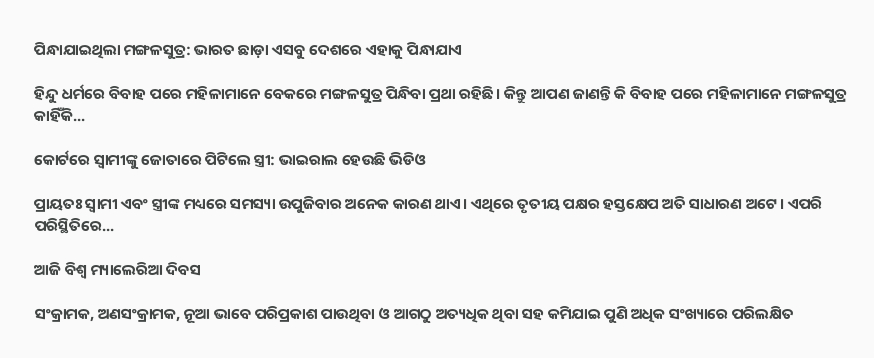ପିନ୍ଧାଯାଇଥିଲା ମଙ୍ଗଳସୁତ୍ର: ଭାରତ ଛାଡ଼ା ଏସବୁ ଦେଶରେ ଏହାକୁ ପିନ୍ଧାଯାଏ

ହିନ୍ଦୁ ଧର୍ମରେ ବିବାହ ପରେ ମହିଳାମାନେ ବେକରେ ମଙ୍ଗଳସୁତ୍ର ପିନ୍ଧିବା ପ୍ରଥା ରହିଛି। କିନ୍ତୁ ଆପଣ ଜାଣନ୍ତି କି ବିବାହ ପରେ ମହିଳାମାନେ ମଙ୍ଗଳସୁତ୍ର କାହିଁକି...

କୋର୍ଟରେ ସ୍ବାମୀଙ୍କୁ ଜୋତାରେ ପିଟିଲେ ସ୍ତ୍ରୀ: ଭାଇରାଲ ହେଉଛି ଭିଡିଓ

ପ୍ରାୟତଃ ସ୍ବାମୀ ଏବଂ ସ୍ତ୍ରୀଙ୍କ ମଧ୍ୟରେ ସମସ୍ୟା ଉପୁଜିବାର ଅନେକ କାରଣ ଥାଏ। ଏଥିରେ ତୃତୀୟ ପକ୍ଷର ହସ୍ତକ୍ଷେପ ଅତି ସାଧାରଣ ଅଟେ। ଏପରି ପରିସ୍ଥିତିରେ...

ଆଜି ବିଶ୍ୱ ମ୍ୟାଲେରିଆ ଦିବସ

ସଂକ୍ରାମକ, ଅଣସଂକ୍ରାମକ, ନୂଆ ଭାବେ ପରିପ୍ରକାଶ ପାଉଥିବା ଓ ଆଗଠୁ ଅତ୍ୟଧିକ ଥିବା ସହ କମିଯାଇ ପୁଣି ଅଧିକ ସଂଖ୍ୟାରେ ପରିଲକ୍ଷିତ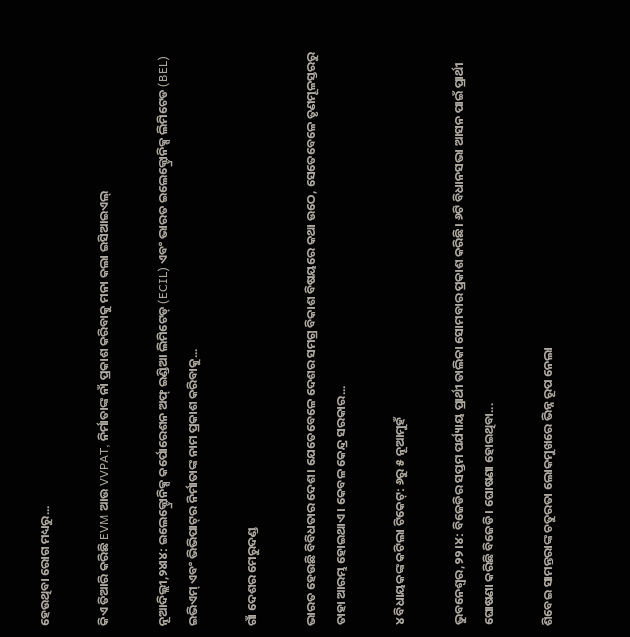ହେଉଥିବା ରୋଗ ମଧ୍ୟରୁ...

କିଏ ତିଆରି କରିଛି EVM ଆଉ VVPAT, ନିର୍ମାତାଙ୍କ ନାଁ ପ୍ରକାଶ କରିବାକୁ ମନା କଲା ଇସିଆଇଏଲ୍‌

ନୂଆଦିଲ୍ଲୀ,୨୪ା୪: ଇଲେକ୍ଟ୍ରୋନିକ୍ସ କର୍ପୋରେଶନ ଅଫ୍‌ ଇଣ୍ଡିଆ ଲିମିଟେଡ୍‌ (ECIL) ଏବଂ ଭାରତ ଇଲେକ୍ଟ୍ରୋନିକ୍ସ ଲିମିଟେଡ (BEL) ଇଭିଏମ୍‌ ଏବଂ ଭିଭିପାଟ୍‌ର ନିର୍ମାତାଙ୍କ ନାମ ପ୍ରକାଶ କରିବାକୁ...

ଗାଁ ଦେଶର ମେରୁଦଣ୍ଡ

ଭାରତ ହେଉଛି ବିବିଧତାର ଦେଶ। ଯେତେବେଳେ ଦେଶର ସମଗ୍ର ବିକାଶ ବିଷୟରେ କଥା ଉଠେ, ସେତେବେଳେ ତୃଣମୂଳସ୍ତରରୁ ତାହା ଆରମ୍ଭ ହୋଇଥାଏ। କେବଳ କେନ୍ଦ୍ର ସରକାର...

୪ ବିଧାୟକଙ୍କ କଟିଲା ଟିକେଟ୍‌: ୬ରୁ ୫ ନୂଆମୁହଁ

ଭୁବନେଶ୍ୱର,୨୨।୪: ବିଜେଡିର ସପ୍ତମ ପର୍ଯ୍ୟାୟ ପ୍ରାର୍ଥୀ ତାଲିକା ସୋମବାର ପ୍ରକାଶ କରିଛି। ୬ଟି ବିଧାନସଭା ଆସନ ପାଇଁ ପ୍ରାର୍ଥୀ ଘୋଷଣା କରିଛି ବିଜେଡି। ଘୋଷଣା ହୋଇଥିବା...

ଶିବେଇ ସାମନ୍ତରାଙ୍କ ଚତୁରତା ଲୋକମୁଖରେ ଭିନ୍ନ ରୂପ ନେଲା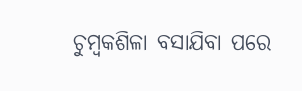ଚୁମ୍ବକଶିଳା ବସାଯିବା ପରେ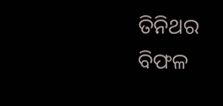ତିନିଥର ବିଫଳ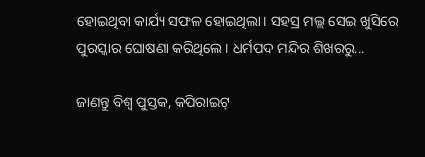ହୋଇଥିବା କାର୍ଯ୍ୟ ସଫଳ ହୋଇଥିଲା। ସହସ୍ର ମଲ୍ଲ ସେଇ ଖୁସିରେ ପୁରସ୍କାର ଘୋଷଣା କରିଥିଲେ। ଧର୍ମପଦ ମନ୍ଦିର ଶିଖରରୁ...

ଜାଣନ୍ତୁ ବିଶ୍ୱ ପୁସ୍ତକ, କପିରାଇଟ୍‌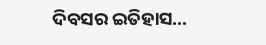ଦିବସର ଇତିହାସ…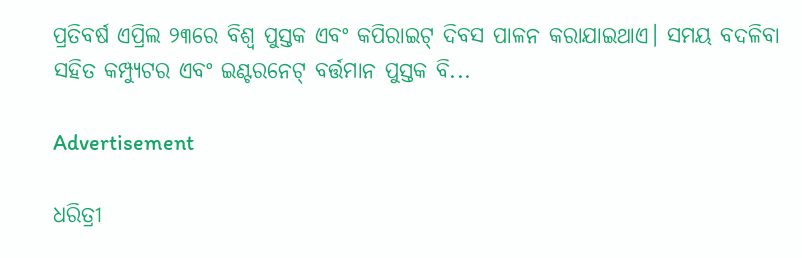ପ୍ରତିବର୍ଷ ଏପ୍ରିଲ ୨୩ରେ ବିଶ୍ୱ ପୁସ୍ତକ ଏବଂ କପିରାଇଟ୍‌ ଦିବସ ପାଳନ କରାଯାଇଥାଏ। ସମୟ ବଦଳିବା ସହିତ କମ୍ପ୍ୟୁଟର ଏବଂ ଇଣ୍ଟରନେଟ୍‌ ବର୍ତ୍ତମାନ ପୁସ୍ତକ ବି...

Advertisement

ଧରିତ୍ରୀ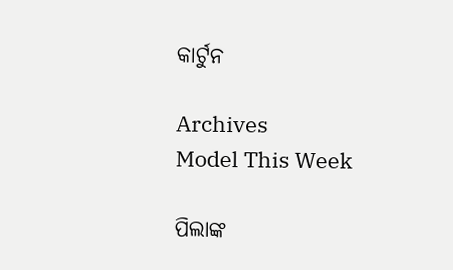କାର୍ଟୁନ

Archives
Model This Week

ପିଲାଙ୍କ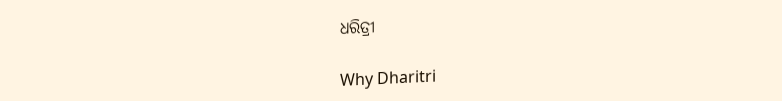ଧରିତ୍ରୀ

Why Dharitri